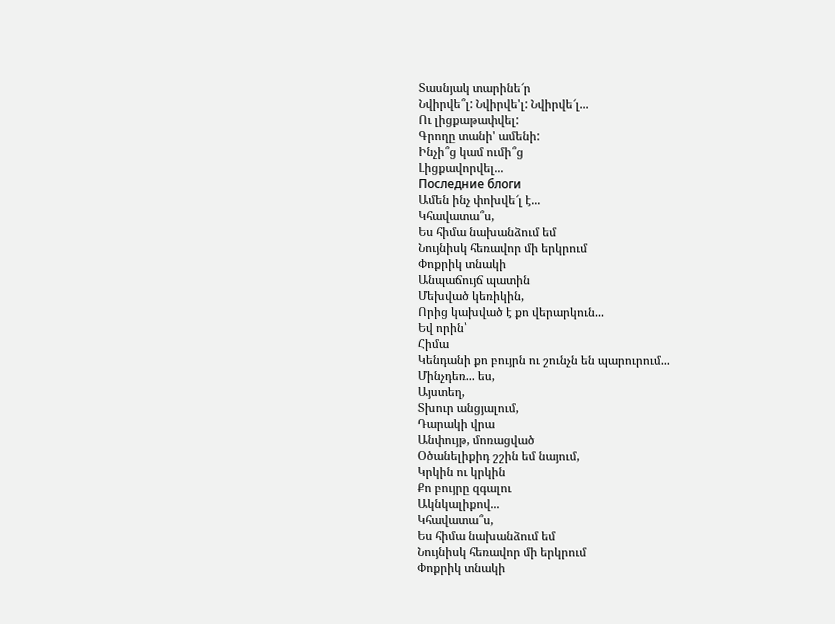Տասնյակ տարինե՜ր
Նվիրվե՞լ: Նվիրվե'լ: Նվիրվե՜լ...
Ու լիցքաթափվել:
Գրողը տանի' ամենի:
Ինչի՞ց կամ ումի՞ց
Լիցքավորվել...
Последние блоги
Ամեն ինչ փոխվե՜լ է...
Կհավատա՞ս,
Ես հիմա նախանձում եմ
Նույնիսկ հեռավոր մի երկրում
Փոքրիկ տնակի
Անպաճույճ պատին
Մեխված կեռիկին,
Որից կախված է քո վերարկուն...
Եվ որին՝
Հիմա
Կենդանի քո բույրն ու շունչն են պարուրում...
Մինչդեռ... ես,
Այստեղ,
Տխուր անցյալում,
Դարակի վրա
Անփույթ, մոռացված
Օծանելիքիդ շշին եմ նայում,
Կրկին ու կրկին
Քո բույրը զգալու
Ակնկալիքով...
Կհավատա՞ս,
Ես հիմա նախանձում եմ
Նույնիսկ հեռավոր մի երկրում
Փոքրիկ տնակի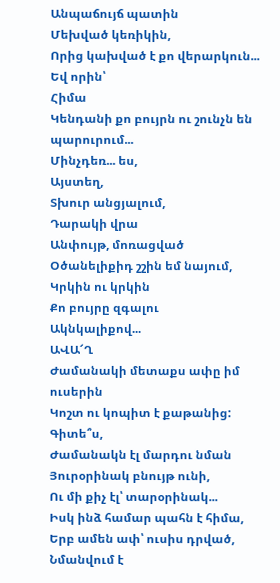Անպաճույճ պատին
Մեխված կեռիկին,
Որից կախված է քո վերարկուն...
Եվ որին՝
Հիմա
Կենդանի քո բույրն ու շունչն են պարուրում...
Մինչդեռ... ես,
Այստեղ,
Տխուր անցյալում,
Դարակի վրա
Անփույթ, մոռացված
Օծանելիքիդ շշին եմ նայում,
Կրկին ու կրկին
Քո բույրը զգալու
Ակնկալիքով...
ԱՎԱ՜Ղ
Ժամանակի մետաքս ափը իմ ուսերին
Կոշտ ու կոպիտ է քաթանից:
Գիտե՞ս,
Ժամանակն էլ մարդու նման
Յուրօրինակ բնույթ ունի,
Ու մի քիչ էլ՝ տարօրինակ...
Իսկ ինձ համար պահն է հիմա,
Երբ ամեն ափ՝ ուսիս դրված,
Նմանվում է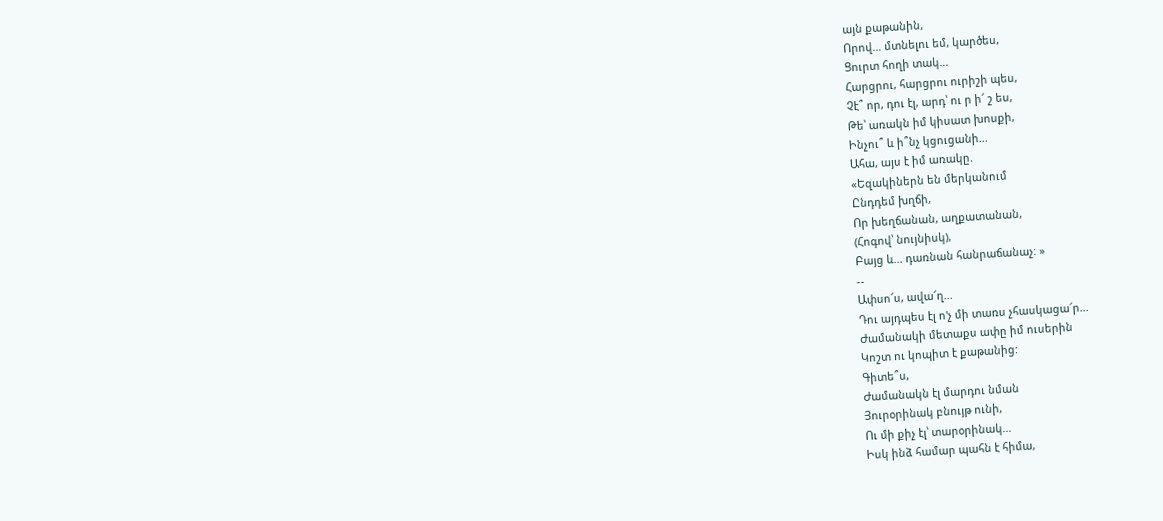այն քաթանին,
Որով... մտնելու եմ, կարծես,
Ցուրտ հողի տակ...
Հարցրու, հարցրու ուրիշի պես,
Չէ՞ որ, դու էլ, արդ՝ ու ր ի՜ շ ես,
Թե՝ առակն իմ կիսատ խոսքի,
Ինչու՞ և ի՞նչ կցուցանի...
Ահա, այս է իմ առակը.
«Եզակիներն են մերկանում
Ընդդեմ խղճի,
Որ խեղճանան, աղքատանան,
(Հոգով՝ նույնիսկ),
Բայց և... դառնան հանրաճանաչ: »
--
Ափսո՜ս, ավա՜ղ...
Դու այդպես էլ ո'չ մի տառս չհասկացա՜ր...
Ժամանակի մետաքս ափը իմ ուսերին
Կոշտ ու կոպիտ է քաթանից:
Գիտե՞ս,
Ժամանակն էլ մարդու նման
Յուրօրինակ բնույթ ունի,
Ու մի քիչ էլ՝ տարօրինակ...
Իսկ ինձ համար պահն է հիմա,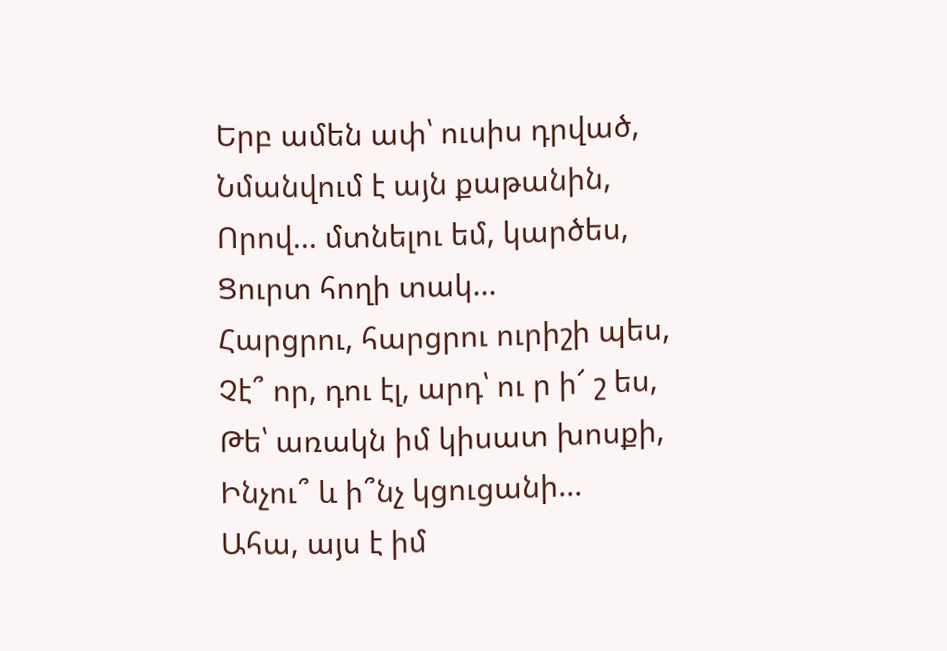Երբ ամեն ափ՝ ուսիս դրված,
Նմանվում է այն քաթանին,
Որով... մտնելու եմ, կարծես,
Ցուրտ հողի տակ...
Հարցրու, հարցրու ուրիշի պես,
Չէ՞ որ, դու էլ, արդ՝ ու ր ի՜ շ ես,
Թե՝ առակն իմ կիսատ խոսքի,
Ինչու՞ և ի՞նչ կցուցանի...
Ահա, այս է իմ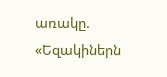առակը.
«Եզակիներն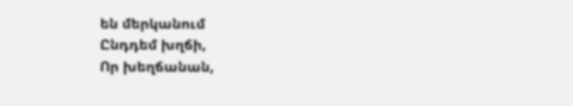են մերկանում
Ընդդեմ խղճի,
Որ խեղճանան,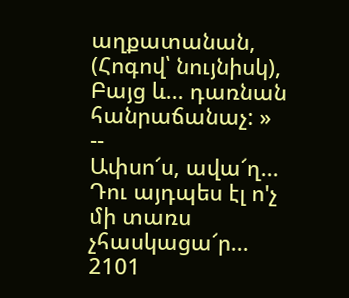աղքատանան,
(Հոգով՝ նույնիսկ),
Բայց և... դառնան հանրաճանաչ: »
--
Ափսո՜ս, ավա՜ղ...
Դու այդպես էլ ո'չ մի տառս չհասկացա՜ր...
2101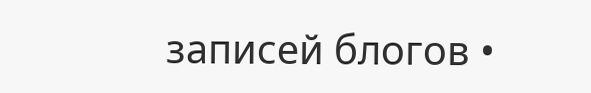записей блогов •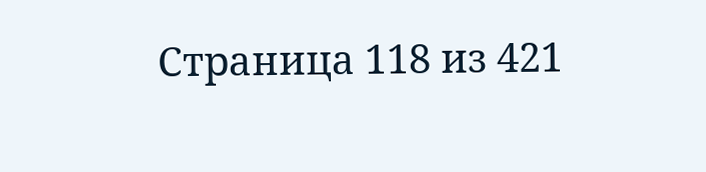Страница 118 из 421